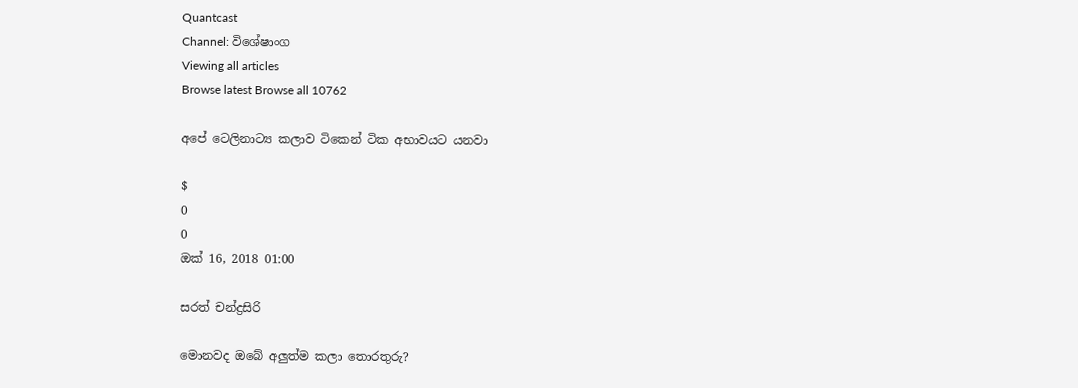Quantcast
Channel: විශේෂාංග
Viewing all articles
Browse latest Browse all 10762

අපේ ටෙලිනාට්‍ය කලාව ටිකෙන් ටික අභාවයට යනවා

$
0
0
ඔක්‌ 16, 2018 01:00

සරත් චන්ද්‍රසිරි

මොනවද ඔබේ අලුත්ම කලා තොරතුරු?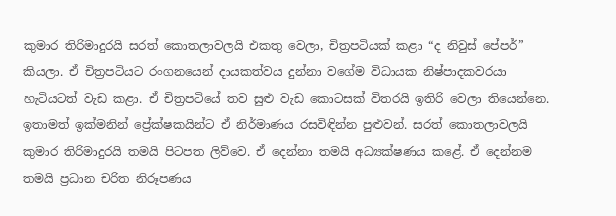කුමාර තිරිමාදුරයි සරත් කොතලාවලයි එකතු වෙලා, චිත්‍රපටියක් කළා “ද නිවුස් පේපර්” කියලා. ඒ චිත්‍රපටියට රංගනයෙන් දායකත්වය දුන්නා වගේම විධායක නිෂ්පාදකවරයා හැටියටත් වැඩ කළා. ඒ චිත්‍රපටියේ තව සුළු වැඩ කොටසක් විතරයි ඉතිරි වෙලා තියෙන්නෙ. ඉතාමත් ඉක්මනින් ප්‍රේක්ෂකයින්ට ඒ නිර්මාණය රසවිඳින්න පුළුවන්. සරත් කොතලාවලයි කුමාර තිරිමාදුරයි තමයි පිටපත ලිව්වෙ. ඒ දෙන්නා තමයි අධ්‍යක්ෂණය කළේ. ඒ දෙන්නම තමයි ප්‍රධාන චරිත නිරූපණය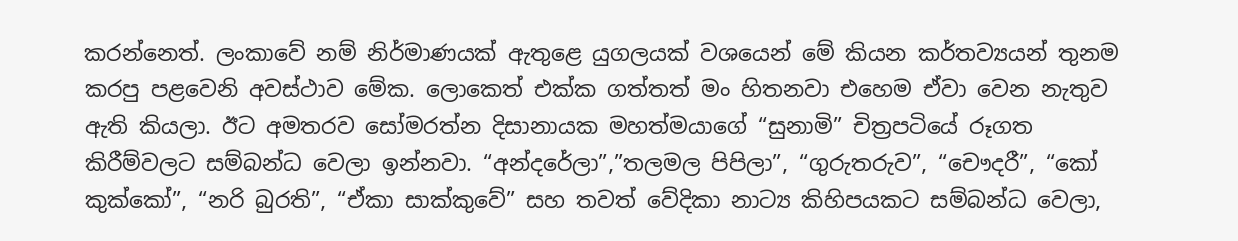කරන්නෙත්. ලංකාවේ නම් නිර්මාණයක් ඇතුළෙ යුගලයක් වශයෙන් මේ කියන කර්තව්‍යයන් තුනම කරපු පළවෙනි අවස්ථාව මේක. ලොකෙත් එක්ක ගත්තත් මං හිතනවා එහෙම ඒවා වෙන නැතුව ඇති කියලා. ඊට අමතරව සෝමරත්න දිසානායක මහත්මයාගේ “සුනාමි” චිත්‍රපටියේ රූගත කිරීම්වලට සම්බන්ධ වෙලා ඉන්නවා. “අන්දරේලා”,”තලමල පිපිලා”, “ගුරුතරුව”, “චෞදරී”, “කෝ කුක්කෝ”, “නරි බුරති”, “ඒකා සාක්කුවේ” සහ තවත් වේදිකා නාට්‍ය කිහිපයකට සම්බන්ධ වෙලා,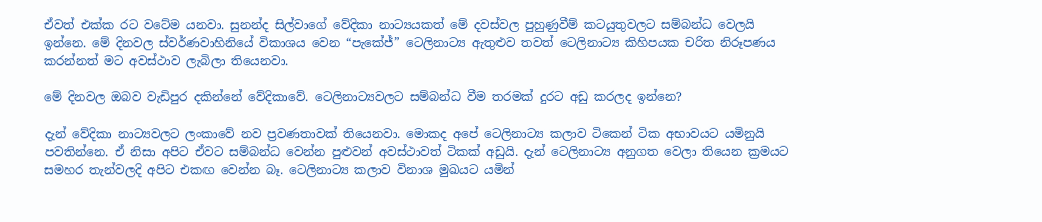ඒවත් එක්ක රට වටේම යනවා. සුනන්ද සිල්වාගේ වේදිකා නාට්‍යයකත් මේ දවස්වල පුහුණුවීම් කටයුතුවලට සම්බන්ධ වෙලයි ඉන්නෙ. මේ දිනවල ස්වර්ණවාහිනියේ විකාශය වෙන “පැකේජ්” ටෙලිනාට්‍ය ඇතුළුව තවත් ටෙලිනාට්‍ය කිහිපයක චරිත නිරූපණය කරන්නත් මට අවස්ථාව ලැබිලා තියෙනවා.

මේ දිනවල ඔබව වැඩිපුර දකින්නේ වේදිකාවේ. ටෙලිනාට්‍යවලට සම්බන්ධ වීම තරමක් දුරට අඩු කරලද ඉන්නෙ?

දැන් වේදිකා නාට්‍යවලට ලංකාවේ නව ප්‍රවණතාවක් තියෙනවා. මොකද අපේ ටෙලිනාට්‍ය කලාව ටිකෙන් ටික අභාවයට යමිනුයි පවතින්නෙ. ඒ නිසා අපිට ඒවට සම්බන්ධ වෙන්න පුළුවන් අවස්ථාවත් ටිකක් අඩුයි. දැන් ටෙලිනාට්‍ය අනුගත වෙලා තියෙන ක්‍රමයට සමහර තැන්වලදි අපිට එකඟ වෙන්න බෑ. ටෙලිනාට්‍ය කලාව විනාශ මුඛයට යමින්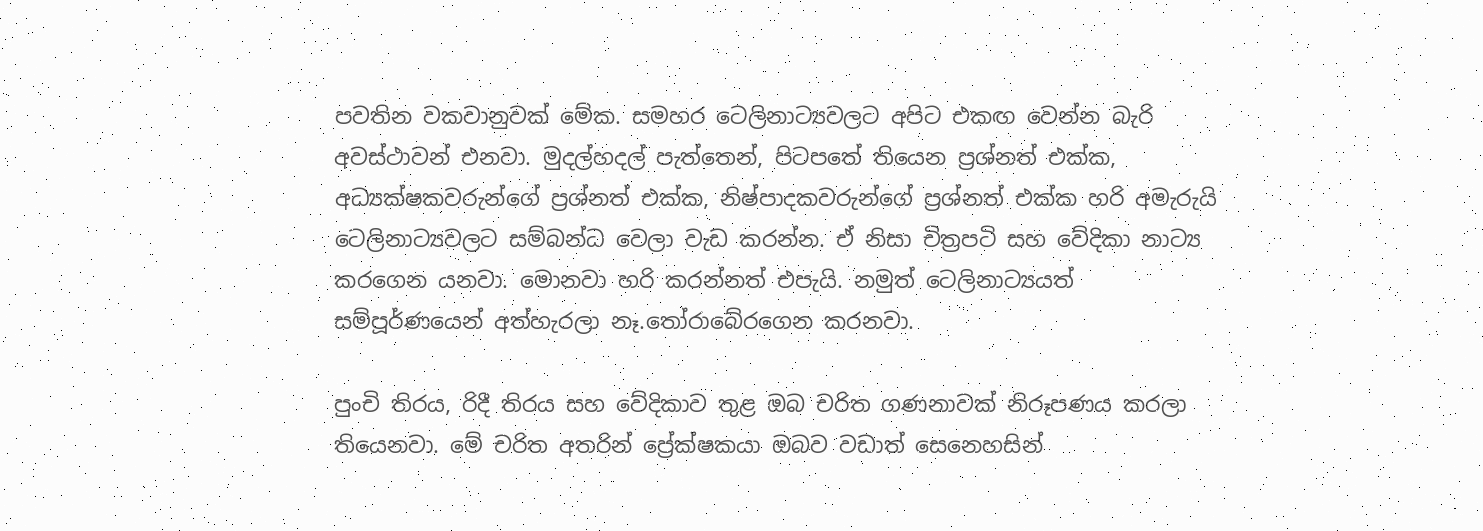පවතින වකවානුවක් මේක. සමහර ටෙලිනාට්‍යවලට අපිට එකඟ වෙන්න බැරි අවස්ථාවන් එනවා. මුදල්හදල් පැත්තෙන්, පිටපතේ තියෙන ප්‍රශ්නත් එක්ක, අධ්‍යක්ෂකවරුන්ගේ ප්‍රශ්නත් එක්ක, නිෂ්පාදකවරුන්ගේ ප්‍රශ්නත් එක්ක හරි අමැරුයි ටෙලිනාට්‍යවලට සම්බන්ධ වෙලා වැඩ කරන්න. ඒ නිසා චිත්‍රපටි සහ වේදිකා නාට්‍ය කරගෙන යනවා. මොනවා හරි කරන්නත් එපැයි. නමුත් ටෙලිනාට්‍යයත් සම්පූර්ණයෙන් අත්හැරලා නෑ.තෝරාබේරගෙන කරනවා.

පුංචි තිරය, රිදී තිරය සහ වේදිකාව තුළ ඔබ චරිත ගණනාවක් නිරූපණය කරලා තියෙනවා. මේ චරිත අතරින් ප්‍රේක්ෂකයා ඔබව වඩාත් සෙනෙහසින්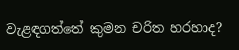වැළඳගත්තේ කුමන චරිත හරහාද?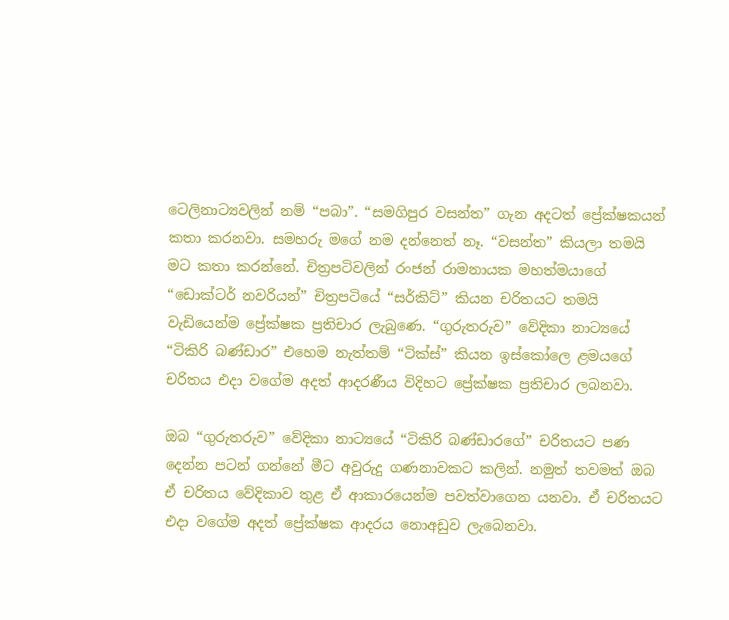ටෙලිනාට්‍යවලින් නම් “පබා”. “සමගිපුර වසන්ත” ගැන අදටත් ප්‍රේක්ෂකයන් කතා කරනවා. සමහරු මගේ නම දන්නෙත් නෑ. “වසන්ත” කියලා තමයි මට කතා කරන්නේ. චිත්‍රපටිවලින් රංජන් රාමනායක මහත්මයාගේ “ඩොක්ටර් නවරියන්” චිත්‍රපටියේ “සර්කිට්” කියන චරිතයට තමයි වැඩියෙන්ම ප්‍රේක්ෂක ප්‍රතිචාර ලැබුණෙ. “ගුරුතරුව” වේදිකා නාට්‍යයේ “ටිකිරි බණ්ඩාර” එහෙම නැත්තම් “ටික්ස්” කියන ඉස්කෝලෙ ළමයගේ චරිතය එදා වගේම අදත් ආදරණීය විදිහට ප්‍රේක්ෂක ප්‍රතිචාර ලබනවා.

ඔබ “ගුරුතරුව” වේදිකා නාට්‍යයේ “ටිකිරි බණ්ඩාරගේ” චරිතයට පණ දෙන්න පටන් ගන්නේ මීට අවුරුදු ගණනාවකට කලින්. නමුත් තවමත් ඔබ ඒ චරිතය වේදිකාව තුළ ඒ ආකාරයෙන්ම පවත්වාගෙන යනවා. ඒ චරිතයට එදා වගේම අදත් ප්‍රේක්ෂක ආදරය නොඅඩුව ලැබෙනවා.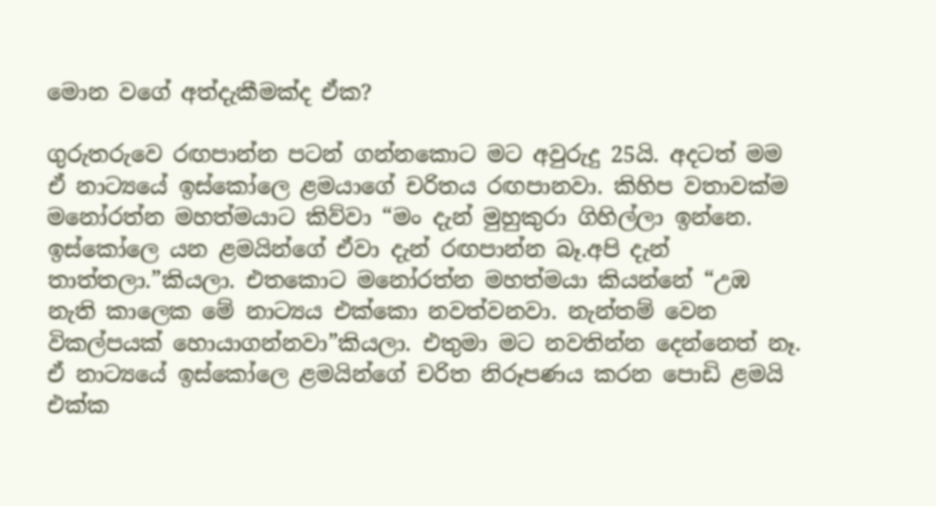මොන වගේ අත්දැකීමක්ද ඒක?

ගුරුතරුවෙ රඟපාන්න පටන් ගන්නකොට මට අවුරුදු 25යි. අදටත් මම ඒ නාට්‍යයේ ඉස්කෝලෙ ළමයාගේ චරිතය රඟපානවා. කිහිප වතාවක්ම මනෝරත්න මහත්මයාට කිව්වා “මං දැන් මුහුකුරා ගිහිල්ලා ඉන්නෙ. ඉස්කෝලෙ යන ළමයින්ගේ ඒවා දැන් රඟපාන්න බෑ.අපි දැන් තාත්තලා.”කියලා. එතකොට මනෝරත්න මහත්මයා කියන්නේ “උඹ නැති කාලෙක මේ නාට්‍යය එක්කො නවත්වනවා. නැන්තම් වෙන විකල්පයක් හොයාගන්නවා”කියලා. එතුමා මට නවතින්න දෙන්නෙත් නෑ. ඒ නාට්‍යයේ ඉස්කෝලෙ ළමයින්ගේ චරිත නිරූපණය කරන පොඩි ළමයි එක්ක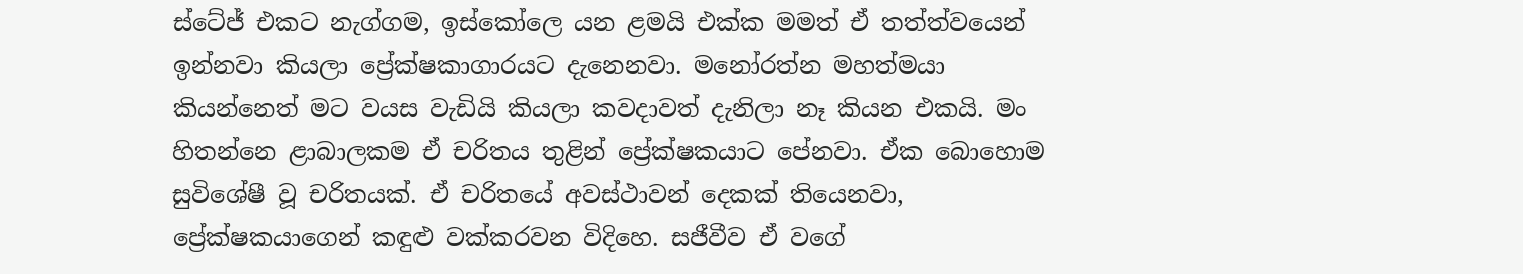ස්ටේජ් එකට නැග්ගම, ඉස්කෝලෙ යන ළමයි එක්ක මමත් ඒ තත්ත්වයෙන් ඉන්නවා කියලා ප්‍රේක්ෂකාගාරයට දැනෙනවා. මනෝරත්න මහත්මයා කියන්නෙත් මට වයස වැඩියි කියලා කවදාවත් දැනිලා නෑ කියන එකයි. මං හිතන්නෙ ළාබාලකම ඒ චරිතය තුළින් ප්‍රේක්ෂකයාට පේනවා. ඒක බොහොම සුවිශේෂී වූ චරිතයක්. ඒ චරිතයේ අවස්ථාවන් දෙකක් තියෙනවා, ප්‍රේක්ෂකයාගෙන් කඳුළු වක්කරවන විදිහෙ. සජීවීව ඒ වගේ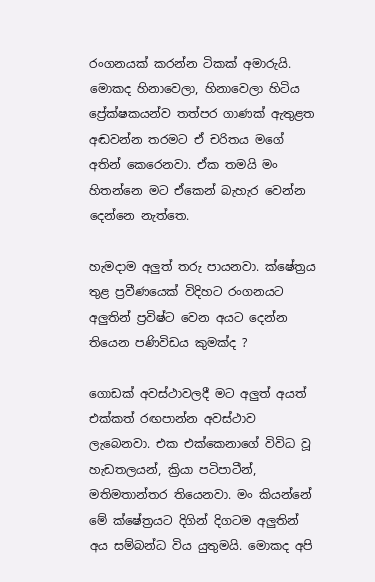රංගනයක් කරන්න ටිකක් අමාරුයි. මොකද හිනාවෙලා, හිනාවෙලා හිටිය ප්‍රේක්ෂකයන්ව තත්පර ගාණක් ඇතුළත අඬවන්න තරමට ඒ චරිතය මගේ අතින් කෙරෙනවා. ඒක තමයි මං හිතන්නෙ මට ඒකෙන් බැහැර වෙන්න දෙන්නෙ නැත්තෙ.

හැමදාම අලුත් තරු පායනවා. ක්ෂේත්‍රය තුළ ප්‍රවීණයෙක් විදිහට රංගනයට අලුතින් ප්‍රවිෂ්ට වෙන අයට දෙන්න තියෙන පණිවිඩය කුමක්ද ?

ගොඩක් අවස්ථාවලදී මට අලුත් අයත් එක්කත් රඟපාන්න අවස්ථාව ලැබෙනවා. එක එක්කෙනාගේ විවිධ වූ හැඩතලයන්, ක්‍රියා පටිපාටීන්, මතිමතාන්තර තියෙනවා. මං කියන්නේ මේ ක්ෂේත්‍රයට දිගින් දිගටම අලුතින් අය සම්බන්ධ විය යුතුමයි. මොකද අපි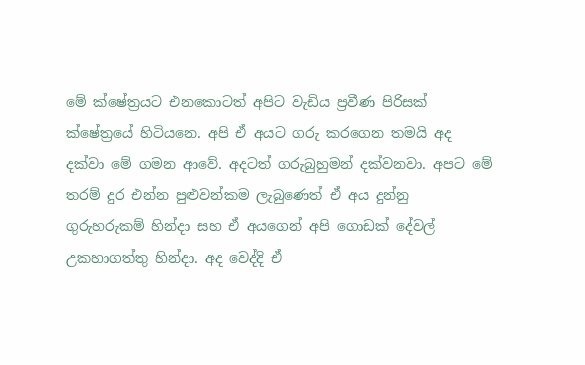මේ ක්ෂේත්‍රයට එනකොටත් අපිට වැඩිය ප්‍රවීණ පිරිසක් ක්ෂේත්‍රයේ හිටියනෙ. අපි ඒ අයට ගරු කරගෙන තමයි අද දක්වා මේ ගමන ආවේ. අදටත් ගරුබුහුමන් දක්වනවා. අපට මේ තරම් දුර එන්න පුළුවන්කම ලැබුණෙත් ඒ අය දුන්නු ගුරුහරුකම් හින්දා සහ ඒ අයගෙන් අපි ගොඩක් දේවල් උකහාගත්තු හින්දා. අද වෙද්දි ඒ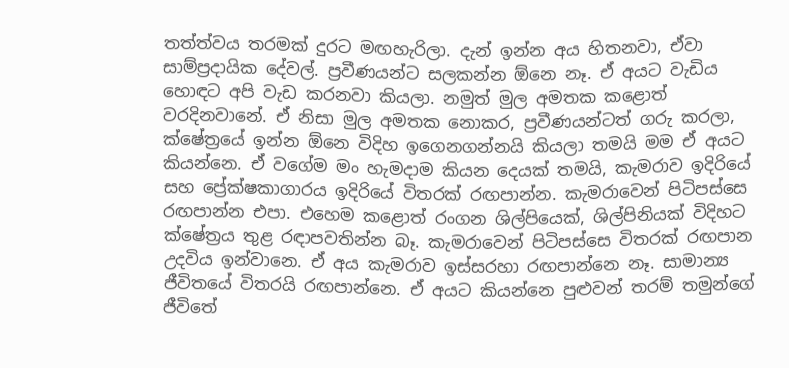තත්ත්වය තරමක් දුරට මඟහැරිලා. දැන් ඉන්න අය හිතනවා, ඒවා සාම්ප්‍රදායික දේවල්. ප්‍රවීණයන්ට සලකන්න ඕනෙ නෑ. ඒ අයට වැඩිය හොඳට අපි වැඩ කරනවා කියලා. නමුත් මුල අමතක කළොත් වරදිනවානේ. ඒ නිසා මුල අමතක නොකර, ප්‍රවීණයන්ටත් ගරු කරලා, ක්ෂේත්‍රයේ ඉන්න ඕනෙ විදිහ ඉගෙනගන්නයි කියලා තමයි මම ඒ අයට කියන්නෙ. ඒ වගේම මං හැමදාම කියන දෙයක් තමයි, කැමරාව ඉදිරියේ සහ ප්‍රේක්ෂකාගාරය ඉදිරියේ විතරක් රඟපාන්න. කැමරාවෙන් පිටිපස්සෙ රඟපාන්න එපා. එහෙම කළොත් රංගන ශිල්පියෙක්, ශිල්පිනියක් විදිහට ක්ෂේත්‍රය තුළ රඳාපවතින්න බෑ. කැමරාවෙන් පිටිපස්සෙ විතරක් රඟපාන උදවිය ඉන්වානෙ. ඒ අය කැමරාව ඉස්සරහා රඟපාන්නෙ නෑ. සාමාන්‍ය ජීවිතයේ විතරයි රඟපාන්නෙ. ඒ අයට කියන්නෙ පුළුවන් තරම් තමුන්ගේ ජීවිතේ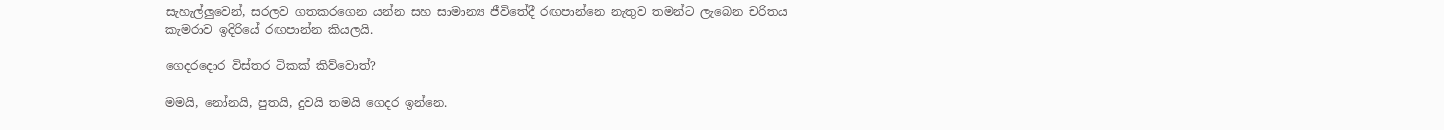සැහැල්ලුවෙන්, සරලව ගතකරගෙන යන්න සහ සාමාන්‍ය ජීවිතේදී රඟපාන්නෙ නැතුව තමන්ට ලැබෙන චරිතය කැමරාව ඉදිරියේ රඟපාන්න කියලයි.

ගෙදරදොර විස්තර ටිකක් කිව්වොත්?

මමයි, නෝනයි, පුතයි, දුවයි තමයි ගෙදර ඉන්නෙ.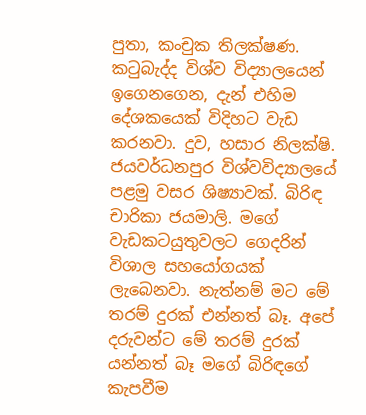පුතා, කංචුක තිලක්ෂණ. කටුබැද්ද විශ්ව විද්‍යාලයෙන් ඉගෙනගෙන, දැන් එහිම දේශකයෙක් විදිහට වැඩ කරනවා. දුව, හසාර නිලක්ෂි. ජයවර්ධනපුර විශ්වවිද්‍යාලයේ පළමු වසර ශිෂ්‍යාවක්. බිරිඳ චාරිකා ජයමාලි. මගේ වැඩකටයුතුවලට ගෙදරින් විශාල සහයෝගයක් ලැබෙනවා. නැත්නම් මට මේ තරම් දුරක් එන්නත් බෑ. අපේ දරුවන්ට මේ තරම් දුරක් යන්නත් බෑ මගේ බිරිඳගේ කැපවීම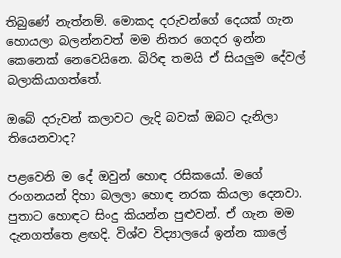තිබුණේ නැත්නම්. මොකද දරුවන්ගේ දෙයක් ගැන හොයලා බලන්නවත් මම නිතර ගෙදර ඉන්න කෙනෙක් නෙවෙයිනෙ. බිරිඳ තමයි ඒ සියලුම දේවල් බලාකියාගත්තේ.

ඔබේ දරුවන් කලාවට ලැදි බවක් ඔබට දැනිලා තියෙනවාද?

පළවෙනි ම දේ ඔවුන් හොඳ රසිකයෝ. මගේ රංගනයන් දිහා බලලා හොඳ නරක කියලා දෙනවා. පුතාට හොඳට සිංදු කියන්න පුළුවන්. ඒ ගැන මම දැනගත්තෙ ළඟදි. විශ්ව විද්‍යාලයේ ඉන්න කාලේ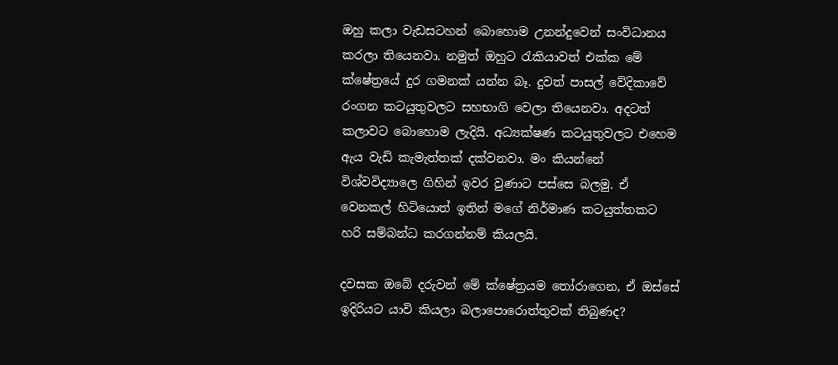ඔහු කලා වැඩසටහන් බොහොම උනන්දුවෙන් සංවිධානය කරලා තියෙනවා. නමුත් ඔහුට රැකියාවත් එක්ක මේ ක්ෂේත්‍රයේ දුර ගමනක් යන්න බෑ. දුවත් පාසල් වේදිකාවේ රංගන කටයුතුවලට සහභාගි වෙලා තියෙනවා. අදටත් කලාවට බොහොම ලැදියි. අධ්‍යක්ෂණ කටයුතුවලට එහෙම ඇය වැඩි කැමැත්තක් දක්වනවා. මං කියන්නේ විශ්වවිද්‍යාලෙ ගිහින් ඉවර වුණාට පස්සෙ බලමු. ඒ වෙනකල් හිටියොත් ඉතින් මගේ නිර්මාණ කටයුත්තකට හරි සම්බන්ධ කරගන්නම් කියලයි.

දවසක ඔබේ දරුවන් මේ ක්ෂේත්‍රයම තෝරාගෙන, ඒ ඔස්සේ ඉදිරියට යාවි කියලා බලාපොරොත්තුවක් තිබුණද?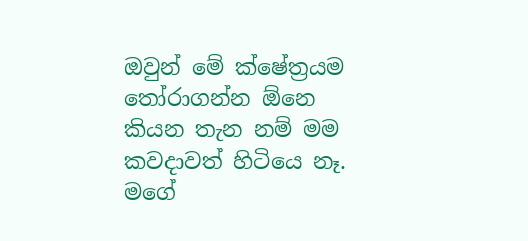ඔවුන් මේ ක්ෂේත්‍රයම තෝරාගන්න ඕනෙ කියන තැන නම් මම කවදාවත් හිටියෙ නෑ. මගේ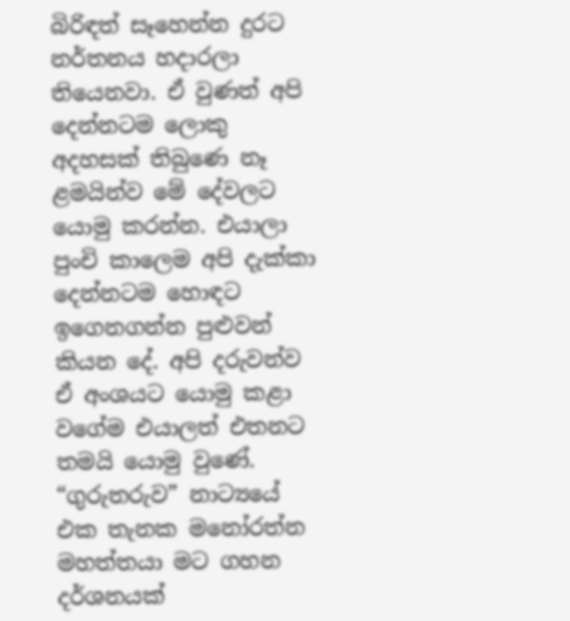බිරිඳත් සෑහෙන්න දුරට නර්තනය හදාරලා තියෙනවා. ඒ වුණත් අපි දෙන්නටම ලොකු අදහසක් තිබුණෙ නෑ ළමයින්ව මේ දේවලට යොමු කරන්න. එයාලා පුංචි කාලෙම අපි දැක්කා දෙන්නටම හොඳට ඉගෙනගන්න පුළුවන් කියන දේ. අපි දරුවන්ව ඒ අංශයට යොමු කළා වගේම එයාලත් එතනට තමයි යොමු වුණේ. “ගුරුතරුව” නාට්‍යයේ එක තැනක මනෝරත්න මහත්තයා මට ගහන දර්ශනයක්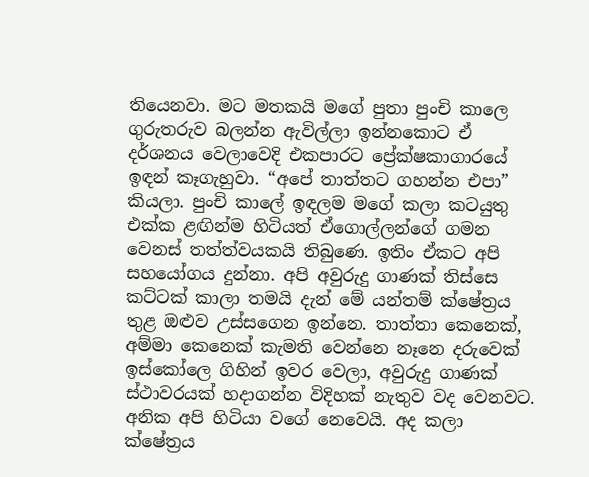තියෙනවා. මට මතකයි මගේ පුතා පුංචි කාලෙ ගුරුතරුව බලන්න ඇවිල්ලා ඉන්නකොට ඒ දර්ශනය වෙලාවෙදි එකපාරට ප්‍රේක්ෂකාගාරයේ ඉඳන් කෑගැහුවා. “අපේ තාත්තට ගහන්න එපා” කියලා. පුංචි කාලේ ඉඳලම මගේ කලා කටයුතු එක්ක ළඟින්ම හිටියත් ඒගොල්ලන්ගේ ගමන වෙනස් තත්ත්වයකයි තිබුණෙ. ඉතිං ඒකට අපි සහයෝගය දුන්නා. අපි අවුරුදු ගාණක් තිස්සෙ කට්ටක් කාලා තමයි දැන් මේ යන්තම් ක්ෂේත්‍රය තුළ ඔළුව උස්සගෙන ඉන්නෙ. තාත්තා කෙනෙක්, අම්මා කෙනෙක් කැමති වෙන්නෙ නෑනෙ දරුවෙක් ඉස්කෝලෙ ගිහින් ඉවර වෙලා, අවුරුදු ගාණක් ස්ථාවරයක් හදාගන්න විදිහක් නැතුව වද වෙනවට. අනික අපි හිටියා වගේ නෙවෙයි. අද කලා ක්ෂේත්‍රය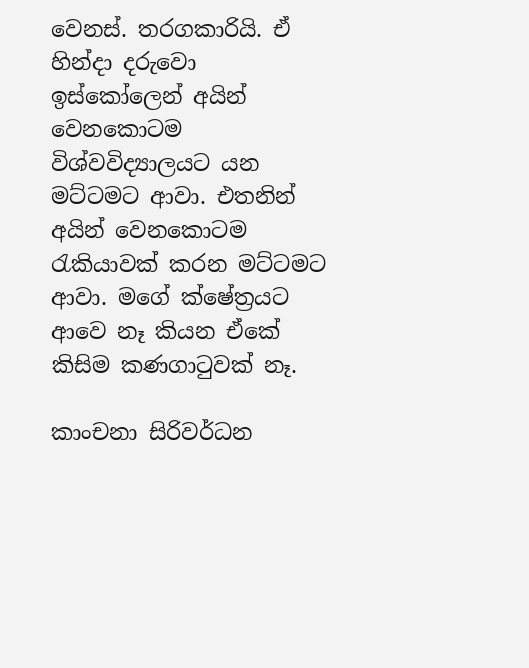වෙනස්. තරගකාරියි. ඒ හින්දා දරුවො ඉස්කෝලෙන් අයින් වෙනකොටම විශ්වවිද්‍යාලයට යන මට්ටමට ආවා. එතනින් අයින් වෙනකොටම රැකියාවක් කරන මට්ටමට ආවා. මගේ ක්ෂේත්‍රයට ආවෙ නෑ කියන ඒකේ කිසිම කණගාටුවක් නෑ.

කාංචනා සිරිවර්ධන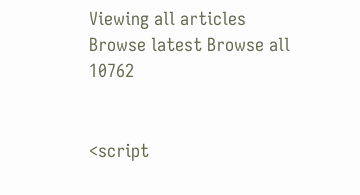Viewing all articles
Browse latest Browse all 10762


<script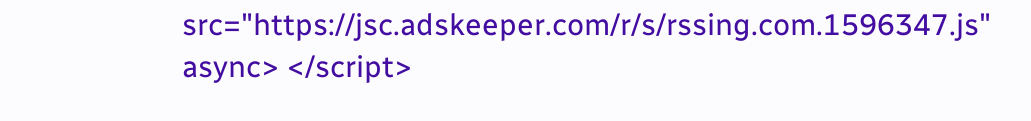src="https://jsc.adskeeper.com/r/s/rssing.com.1596347.js" async> </script>